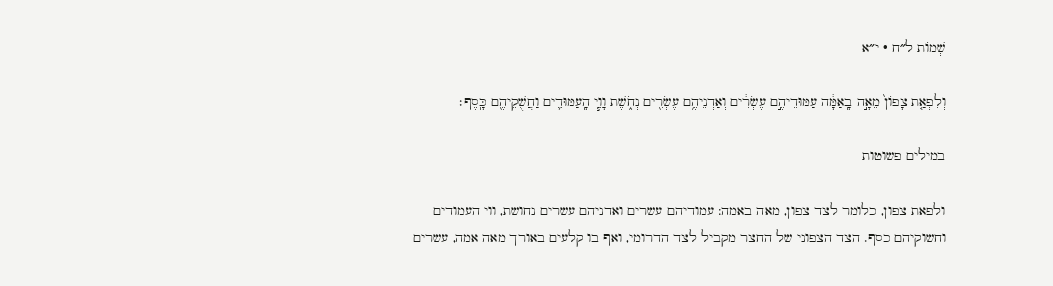שְׁמוֹת ל״ח · י״א

וְלִפְאַ֤ת צָפוֹן֙ מֵאָ֣ה בָֽאַמָּ֔ה עַמּוּדֵיהֶ֣ם עֶשְׂרִ֔ים וְאַדְנֵיהֶ֥ם עֶשְׂרִ֖ים נְחֹ֑שֶׁת וָוֵ֧י הָֽעַמּוּדִ֛ים וַחֲשֻׁקֵיהֶ֖ם כָּֽסֶף׃

במילים פשוטות

ולפאת צפון, כלומר לצד צפון, מאה באמה: עמודיהם עשרים ואדניהם עשרים נחושת, ווי העמודים וחשוקיהם כסף. הצד הצפוני של החצר מקביל לצד הדרומי, ואף בו קלעים באורך מאה אמה, עשרים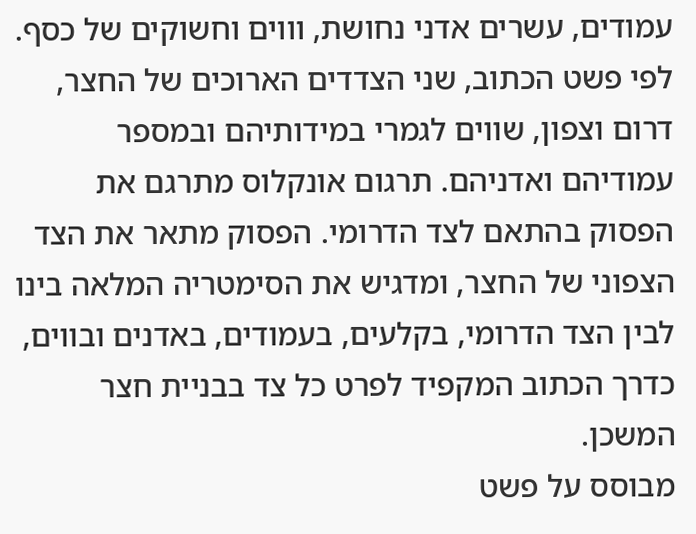עמודים, עשרים אדני נחושת, וווים וחשוקים של כסף. לפי פשט הכתוב, שני הצדדים הארוכים של החצר, דרום וצפון, שווים לגמרי במידותיהם ובמספר עמודיהם ואדניהם. תרגום אונקלוס מתרגם את הפסוק בהתאם לצד הדרומי. הפסוק מתאר את הצד הצפוני של החצר, ומדגיש את הסימטריה המלאה בינו לבין הצד הדרומי, בקלעים, בעמודים, באדנים ובווים, כדרך הכתוב המקפיד לפרט כל צד בבניית חצר המשכן.
מבוסס על פשט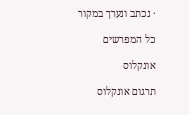· נכתב ונערך במקור

כל המפרשים

אונקלוס

תרגום אונקלוס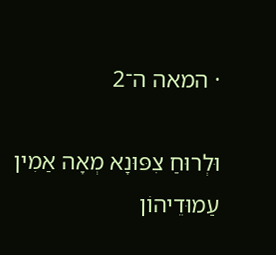· המאה ה־2

וּלְרוּחַ צִפּוּנָא מְאָה אַמִין עַמוּדֵיהוֹן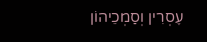עֶסְרִין וְסַמְכֵיהוֹן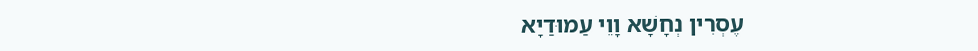עֶסְרִין נְחָשָׁא וָוֵי עַמוּדַיָא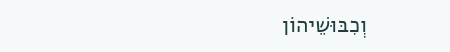וְכִבּוּשֵׁיהוֹן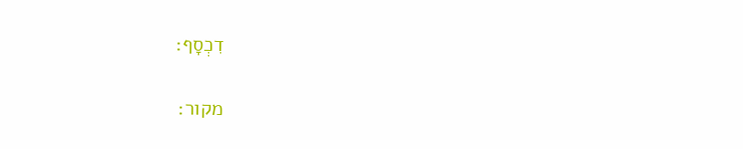דִכְסָף:

מקור: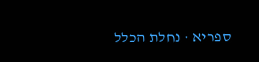ספריא · נחלת הכלל